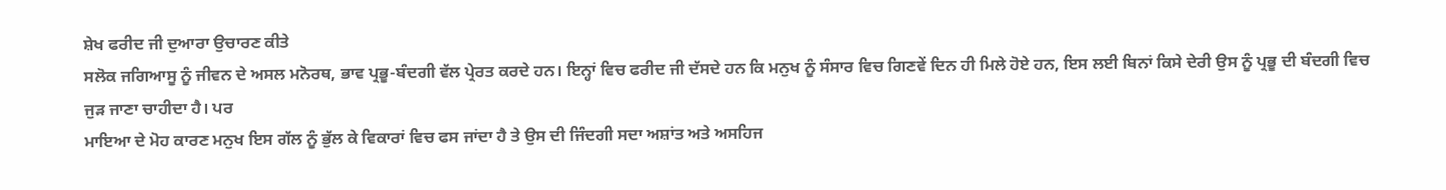ਸ਼ੇਖ ਫਰੀਦ ਜੀ ਦੁਆਰਾ ਉਚਾਰਣ ਕੀਤੇ
ਸਲੋਕ ਜਗਿਆਸੂ ਨੂੰ ਜੀਵਨ ਦੇ ਅਸਲ ਮਨੋਰਥ, ਭਾਵ ਪ੍ਰਭੂ-ਬੰਦਗੀ ਵੱਲ ਪ੍ਰੇਰਤ ਕਰਦੇ ਹਨ। ਇਨ੍ਹਾਂ ਵਿਚ ਫਰੀਦ ਜੀ ਦੱਸਦੇ ਹਨ ਕਿ ਮਨੁਖ ਨੂੰ ਸੰਸਾਰ ਵਿਚ ਗਿਣਵੇਂ ਦਿਨ ਹੀ ਮਿਲੇ ਹੋਏ ਹਨ, ਇਸ ਲਈ ਬਿਨਾਂ ਕਿਸੇ ਦੇਰੀ ਉਸ ਨੂੰ ਪ੍ਰਭੂ ਦੀ ਬੰਦਗੀ ਵਿਚ ਜੁੜ ਜਾਣਾ ਚਾਹੀਦਾ ਹੈ। ਪਰ
ਮਾਇਆ ਦੇ ਮੋਹ ਕਾਰਣ ਮਨੁਖ ਇਸ ਗੱਲ ਨੂੰ ਭੁੱਲ ਕੇ ਵਿਕਾਰਾਂ ਵਿਚ ਫਸ ਜਾਂਦਾ ਹੈ ਤੇ ਉਸ ਦੀ ਜਿੰਦਗੀ ਸਦਾ ਅਸ਼ਾਂਤ ਅਤੇ ਅਸਹਿਜ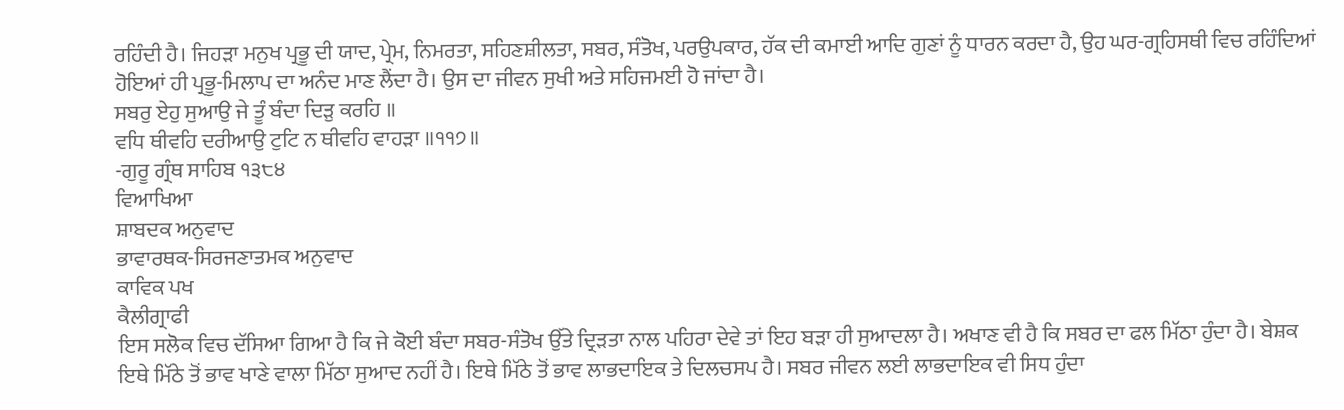ਰਹਿੰਦੀ ਹੈ। ਜਿਹੜਾ ਮਨੁਖ ਪ੍ਰਭੂ ਦੀ ਯਾਦ, ਪ੍ਰੇਮ, ਨਿਮਰਤਾ, ਸਹਿਣਸ਼ੀਲਤਾ, ਸਬਰ, ਸੰਤੋਖ, ਪਰਉਪਕਾਰ, ਹੱਕ ਦੀ ਕਮਾਈ ਆਦਿ ਗੁਣਾਂ ਨੂੰ ਧਾਰਨ ਕਰਦਾ ਹੈ, ਉਹ ਘਰ-ਗ੍ਰਹਿਸਥੀ ਵਿਚ ਰਹਿੰਦਿਆਂ ਹੋਇਆਂ ਹੀ ਪ੍ਰਭੂ-ਮਿਲਾਪ ਦਾ ਅਨੰਦ ਮਾਣ ਲੈਂਦਾ ਹੈ। ਉਸ ਦਾ ਜੀਵਨ ਸੁਖੀ ਅਤੇ ਸਹਿਜਮਈ ਹੋ ਜਾਂਦਾ ਹੈ।
ਸਬਰੁ ਏਹੁ ਸੁਆਉ ਜੇ ਤੂੰ ਬੰਦਾ ਦਿੜੁ ਕਰਹਿ ॥
ਵਧਿ ਥੀਵਹਿ ਦਰੀਆਉ ਟੁਟਿ ਨ ਥੀਵਹਿ ਵਾਹੜਾ ॥੧੧੭॥
-ਗੁਰੂ ਗ੍ਰੰਥ ਸਾਹਿਬ ੧੩੮੪
ਵਿਆਖਿਆ
ਸ਼ਾਬਦਕ ਅਨੁਵਾਦ
ਭਾਵਾਰਥਕ-ਸਿਰਜਣਾਤਮਕ ਅਨੁਵਾਦ
ਕਾਵਿਕ ਪਖ
ਕੈਲੀਗ੍ਰਾਫੀ
ਇਸ ਸਲੋਕ ਵਿਚ ਦੱਸਿਆ ਗਿਆ ਹੈ ਕਿ ਜੇ ਕੋਈ ਬੰਦਾ ਸਬਰ-ਸੰਤੋਖ ਉੱਤੇ ਦ੍ਰਿੜਤਾ ਨਾਲ ਪਹਿਰਾ ਦੇਵੇ ਤਾਂ ਇਹ ਬੜਾ ਹੀ ਸੁਆਦਲਾ ਹੈ। ਅਖਾਣ ਵੀ ਹੈ ਕਿ ਸਬਰ ਦਾ ਫਲ ਮਿੱਠਾ ਹੁੰਦਾ ਹੈ। ਬੇਸ਼ਕ ਇਥੇ ਮਿੱਠੇ ਤੋਂ ਭਾਵ ਖਾਣੇ ਵਾਲਾ ਮਿੱਠਾ ਸੁਆਦ ਨਹੀਂ ਹੈ। ਇਥੇ ਮਿੱਠੇ ਤੋਂ ਭਾਵ ਲਾਭਦਾਇਕ ਤੇ ਦਿਲਚਸਪ ਹੈ। ਸਬਰ ਜੀਵਨ ਲਈ ਲਾਭਦਾਇਕ ਵੀ ਸਿਧ ਹੁੰਦਾ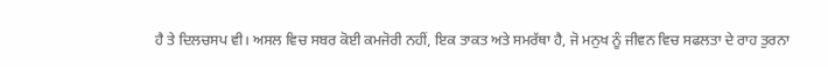ਹੈ ਤੇ ਦਿਲਚਸਪ ਵੀ। ਅਸਲ ਵਿਚ ਸਬਰ ਕੋਈ ਕਮਜੋਰੀ ਨਹੀਂ, ਇਕ ਤਾਕਤ ਅਤੇ ਸਮਰੱਥਾ ਹੈ, ਜੋ ਮਨੁਖ ਨੂੰ ਜੀਵਨ ਵਿਚ ਸਫਲਤਾ ਦੇ ਰਾਹ ਤੁਰਨਾ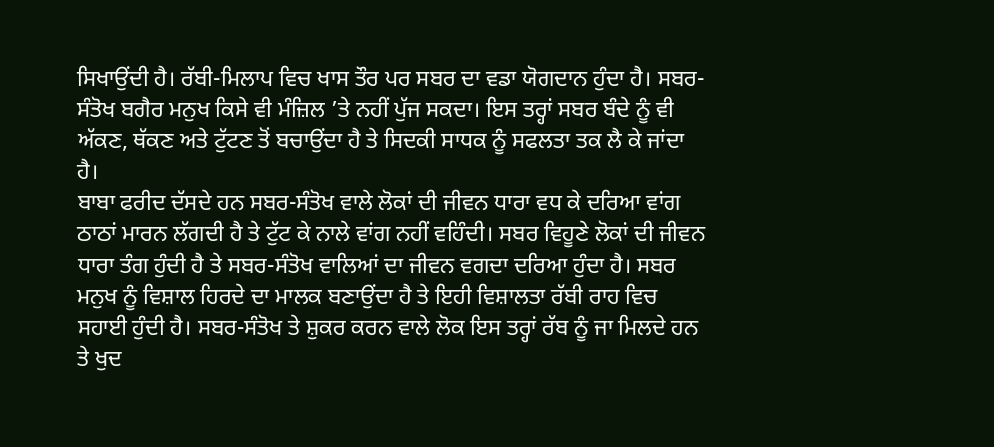ਸਿਖਾਉਂਦੀ ਹੈ। ਰੱਬੀ-ਮਿਲਾਪ ਵਿਚ ਖਾਸ ਤੌਰ ਪਰ ਸਬਰ ਦਾ ਵਡਾ ਯੋਗਦਾਨ ਹੁੰਦਾ ਹੈ। ਸਬਰ-ਸੰਤੋਖ ਬਗੈਰ ਮਨੁਖ ਕਿਸੇ ਵੀ ਮੰਜ਼ਿਲ ’ਤੇ ਨਹੀਂ ਪੁੱਜ ਸਕਦਾ। ਇਸ ਤਰ੍ਹਾਂ ਸਬਰ ਬੰਦੇ ਨੂੰ ਵੀ ਅੱਕਣ, ਥੱਕਣ ਅਤੇ ਟੁੱਟਣ ਤੋਂ ਬਚਾਉਂਦਾ ਹੈ ਤੇ ਸਿਦਕੀ ਸਾਧਕ ਨੂੰ ਸਫਲਤਾ ਤਕ ਲੈ ਕੇ ਜਾਂਦਾ ਹੈ।
ਬਾਬਾ ਫਰੀਦ ਦੱਸਦੇ ਹਨ ਸਬਰ-ਸੰਤੋਖ ਵਾਲੇ ਲੋਕਾਂ ਦੀ ਜੀਵਨ ਧਾਰਾ ਵਧ ਕੇ ਦਰਿਆ ਵਾਂਗ ਠਾਠਾਂ ਮਾਰਨ ਲੱਗਦੀ ਹੈ ਤੇ ਟੁੱਟ ਕੇ ਨਾਲੇ ਵਾਂਗ ਨਹੀਂ ਵਹਿੰਦੀ। ਸਬਰ ਵਿਹੂਣੇ ਲੋਕਾਂ ਦੀ ਜੀਵਨ ਧਾਰਾ ਤੰਗ ਹੁੰਦੀ ਹੈ ਤੇ ਸਬਰ-ਸੰਤੋਖ ਵਾਲਿਆਂ ਦਾ ਜੀਵਨ ਵਗਦਾ ਦਰਿਆ ਹੁੰਦਾ ਹੈ। ਸਬਰ ਮਨੁਖ ਨੂੰ ਵਿਸ਼ਾਲ ਹਿਰਦੇ ਦਾ ਮਾਲਕ ਬਣਾਉਂਦਾ ਹੈ ਤੇ ਇਹੀ ਵਿਸ਼ਾਲਤਾ ਰੱਬੀ ਰਾਹ ਵਿਚ ਸਹਾਈ ਹੁੰਦੀ ਹੈ। ਸਬਰ-ਸੰਤੋਖ ਤੇ ਸ਼ੁਕਰ ਕਰਨ ਵਾਲੇ ਲੋਕ ਇਸ ਤਰ੍ਹਾਂ ਰੱਬ ਨੂੰ ਜਾ ਮਿਲਦੇ ਹਨ ਤੇ ਖੁਦ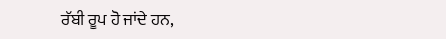ਰੱਬੀ ਰੂਪ ਹੋ ਜਾਂਦੇ ਹਨ,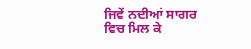ਜਿਵੇਂ ਨਦੀਆਂ ਸਾਗਰ ਵਿਚ ਮਿਲ ਕੇ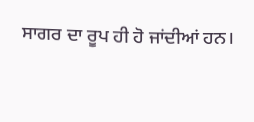ਸਾਗਰ ਦਾ ਰੂਪ ਹੀ ਹੋ ਜਾਂਦੀਆਂ ਹਨ।